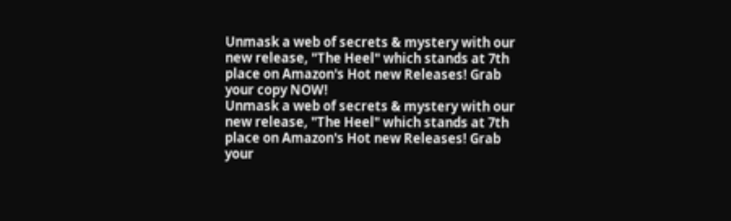Unmask a web of secrets & mystery with our new release, "The Heel" which stands at 7th place on Amazon's Hot new Releases! Grab your copy NOW!
Unmask a web of secrets & mystery with our new release, "The Heel" which stands at 7th place on Amazon's Hot new Releases! Grab your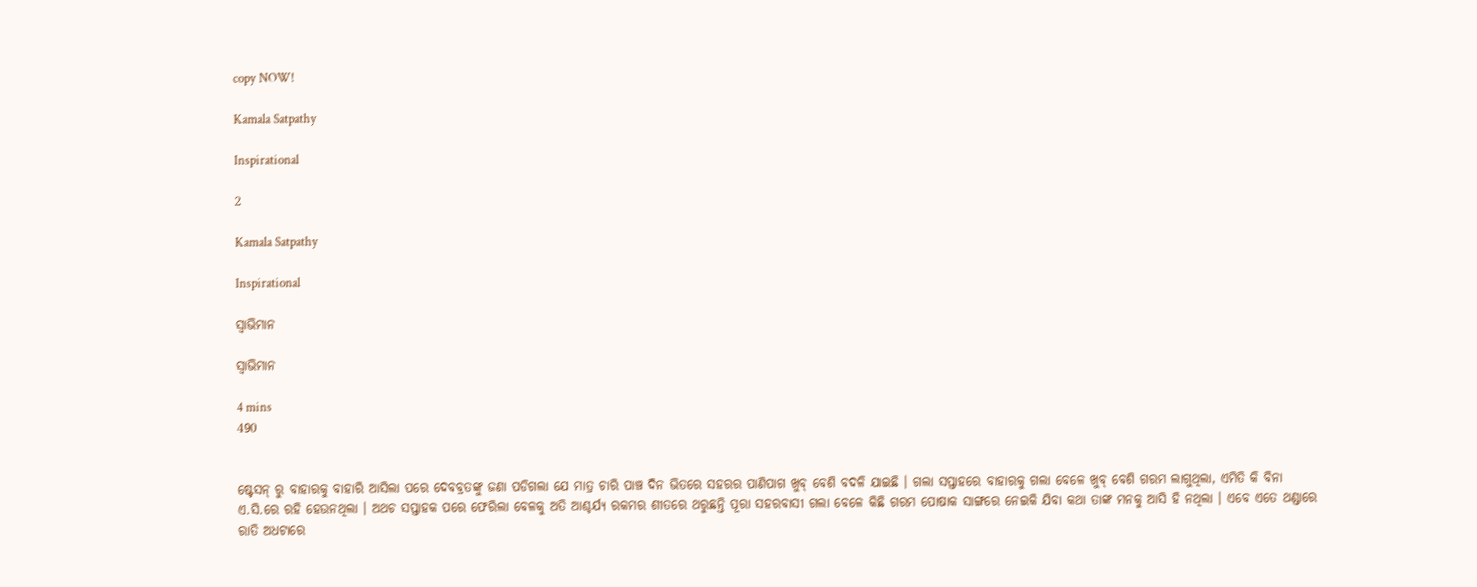copy NOW!

Kamala Satpathy

Inspirational

2

Kamala Satpathy

Inspirational

ସ୍ବାଭିମାନ

ସ୍ବାଭିମାନ

4 mins
490


ଷ୍ଟେସନ୍ ରୁ ବାହାରକୁ ବାହାରି ଆସିଲା ପରେ ଦେବବ୍ରତଙ୍କୁ ଜଣା ପଡିଗଲା ଯେ ମାତ୍ର ଚାରି ପାଞ୍ଚ ଦିନ ଭିତରେ ସହରର ପାଣିପାଗ ଖୁବ୍ ବେଶି ବଦଳି ଯାଇଛି । ଗଲା ସପ୍ତାହରେ ବାହାରକୁ ଗଲା ବେଳେ ଖୁବ୍ ବେଶି ଗରମ ଲାଗୁଥିଲା, ଏମିତି କି ବିନା ଏ.ସି.ରେ ରହି ହେଉନଥିଲା । ଅଥଚ ସପ୍ତାହକ ପରେ ଫେରିଲା ବେଳକୁ ଅତି ଆଶ୍ଚର୍ଯ୍ୟ ରକମର ଶୀତରେ ଥରୁଛନ୍ତି ପୂରା ସହରବାସୀ ଗଲା ବେଳେ କିଛି ଗରମ ପୋଷାକ ସାଙ୍ଗରେ ନେଇକି ଯିବା କଥା ତାଙ୍କ ମନକୁ ଆସି ହି ନଥିଲା । ଏବେ ଏତେ ଥଣ୍ଡାରେ ରାତି ଅଧଟାରେ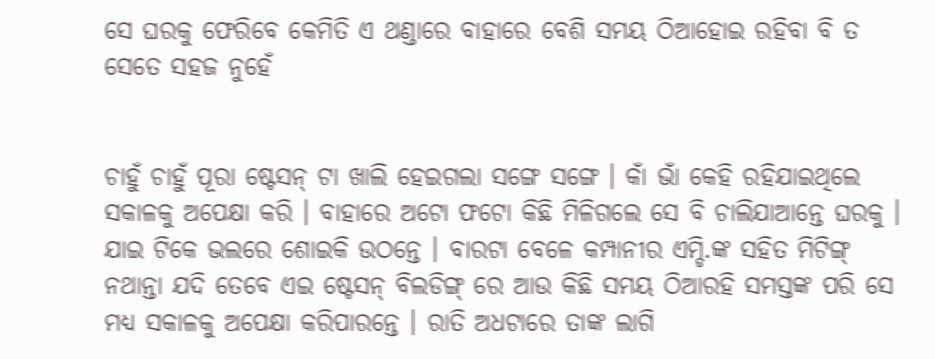ସେ ଘରକୁ ଫେରିବେ କେମିତି ଏ ଥଣ୍ଡାରେ ବାହାରେ ବେଶି ସମୟ ଠିଆହୋଇ ରହିବା ବି ତ ସେତେ ସହଜ ନୁହେଁ


ଚାହୁଁ ଚାହୁଁ ପୂରା ଷ୍ଟେସନ୍ ଟା ଖାଲି ହେଇଗଲା ସଙ୍ଗେ ସଙ୍ଗେ । କାଁ ଭାଁ କେହି ରହିଯାଇଥିଲେ ସକାଳକୁ ଅପେକ୍ଷା କରି । ବାହାରେ ଅଟୋ ଫଟୋ କିଛି ମିଳିଗଲେ ସେ ବି ଚାଲିଯାଆନ୍ତେ ଘରକୁ । ଯାଇ ଟିକେ ଭଲରେ ଶୋଇକି ଉଠନ୍ତେ । ବାରଟା ବେଳେ କମ୍ପାନୀର ଏମ୍ଡି.ଙ୍କ ସହିତ ମିଟିଙ୍ଗ୍ ନଥାନ୍ତା ଯଦି ତେବେ ଏଇ ଷ୍ଟେସନ୍ ବିଲଡିଙ୍ଗ୍ ରେ ଆଉ କିଛି ସମୟ ଠିଆରହି ସମସ୍ତଙ୍କ ପରି ସେ ମଧ୍ୟ ସକାଳକୁ ଅପେକ୍ଷା କରିପାରନ୍ତେ । ରାତି ଅଧଟାରେ ତାଙ୍କ ଲାଗି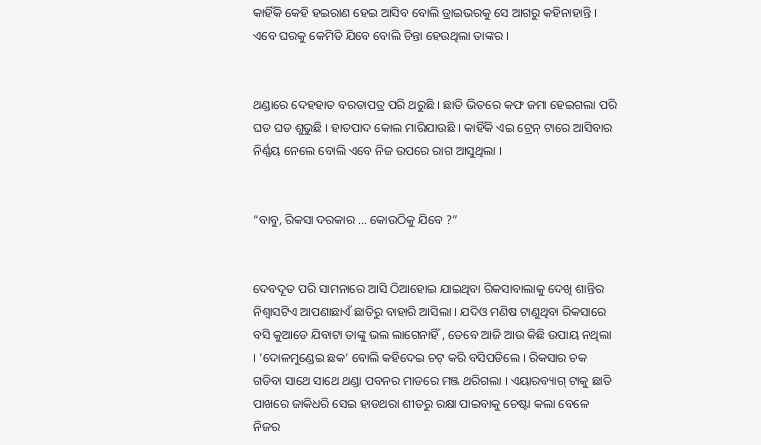କାହିଁକି କେହି ହଇରାଣ ହେଇ ଆସିବ ବୋଲି ଡ୍ରାଇଭରକୁ ସେ ଆଗରୁ କହିନାହାନ୍ତି । ଏବେ ଘରକୁ କେମିତି ଯିବେ ବୋଲି ଚିନ୍ତା ହେଉଥିଲା ତାଙ୍କର ।


ଥଣ୍ଡାରେ ଦେହହାତ ବରଡାପତ୍ର ପରି ଥରୁଛି । ଛାତି ଭିତରେ କଫ ଜମା ହେଇଗଲା ପରି ଘଡ ଘଡ ଶୁଭୁଛି । ହାତପାଦ କୋଲ ମାରିଯାଉଛି । କାହିଁକି ଏଇ ଟ୍ରେନ୍ ଟାରେ ଆସିବାର ନିର୍ଣ୍ଣୟ ନେଲେ ବୋଲି ଏବେ ନିଜ ଉପରେ ରାଗ ଆସୁଥିଲା ।


“ବାବୁ, ରିକସା ଦରକାର … କୋଉଠିକୁ ଯିବେ ?”


ଦେବଦୂତ ପରି ସାମନାରେ ଆସି ଠିଆହୋଇ ଯାଇଥିବା ରିକସାବାଲାକୁ ଦେଖି ଶାନ୍ତିର ନିଶ୍ୱାସଟିଏ ଆପଣାଛାଏଁ ଛାତିରୁ ବାହାରି ଆସିଲା । ଯଦିଓ ମଣିଷ ଟାଣୁଥିବା ରିକସାରେ ବସି କୁଆଡେ ଯିବାଟା ତାଙ୍କୁ ଭଲ ଲାଗେନାହିଁ , ତେବେ ଆଜି ଆଉ କିଛି ଉପାୟ ନଥିଲା । ‘ଦୋଳମୁଣ୍ଡେଇ ଛକ’ ବୋଲି କହିଦେଇ ଚଟ୍ କରି ବସିପଡିଲେ । ରିକସାର ଚକ ଗଡିବା ସାଥେ ସାଥେ ଥଣ୍ଡା ପବନର ମାଡରେ ମଞ୍ଜ ଥରିଗଲା । ଏୟାରବ୍ୟାଗ୍ ଟାକୁ ଛାତି ପାଖରେ ଜାକିଧରି ସେଇ ହାଡଥରା ଶୀତରୁ ରକ୍ଷା ପାଇବାକୁ ଚେଷ୍ଟା କଲା ବେଳେ ନିଜର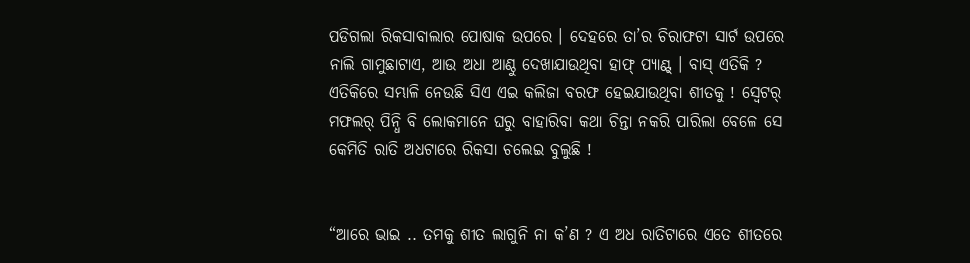ପଡିଗଲା ରିକସାବାଲାର ପୋଷାକ ଉପରେ । ଦେହରେ ତା’ର ଚିରାଫଟା ସାର୍ଟ ଉପରେ ନାଲି ଗାମୁଛାଟାଏ, ଆଉ ଅଧା ଆଣ୍ଠୁ ଦେଖାଯାଉଥିବା ହାଫ୍ ପ୍ୟାଣ୍ଟ୍ । ବାସ୍ ଏତିକି ? ଏତିକିରେ ସମ୍ଭାଳି ନେଉଛି ସିଏ ଏଇ କଲିଜା ବରଫ ହେଇଯାଉଥିବା ଶୀତକୁ ! ସ୍ୱେଟର୍ ମଫଲର୍ ପିନ୍ଧି ବି ଲୋକମାନେ ଘରୁ ବାହାରିବା କଥା ଚିନ୍ତା ନକରି ପାରିଲା ବେଳେ ସେ କେମିତି ରାତି ଅଧଟାରେ ରିକସା ଚଲେଇ ବୁଲୁଛି !


“ଆରେ ଭାଇ .. ତମକୁ ଶୀତ ଲାଗୁନି ନା କ’ଣ ? ଏ ଅଧ ରାତିଟାରେ ଏତେ ଶୀତରେ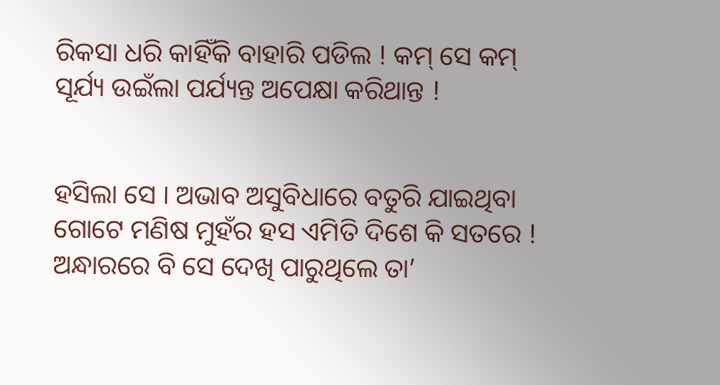ରିକସା ଧରି କାହିଁକି ବାହାରି ପଡିଲ ! କମ୍ ସେ କମ୍ ସୂର୍ଯ୍ୟ ଉଇଁଲା ପର୍ଯ୍ୟନ୍ତ ଅପେକ୍ଷା କରିଥାନ୍ତ !


ହସିଲା ସେ । ଅଭାବ ଅସୁବିଧାରେ ବତୁରି ଯାଇଥିବା ଗୋଟେ ମଣିଷ ମୁହଁର ହସ ଏମିତି ଦିଶେ କି ସତରେ ! ଅନ୍ଧାରରେ ବି ସେ ଦେଖି ପାରୁଥିଲେ ତା’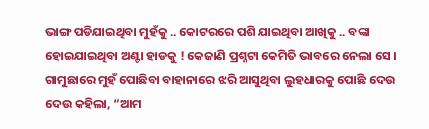ଭାଙ୍ଗ ପଡିଯାଇଥିବା ମୁହଁକୁ .. କୋଟରରେ ପଶି ଯାଇଥିବା ଆଖିକୁ .. ବଙ୍କା ହୋଇଯାଇଥିବା ଅଣ୍ଟା ହାଡକୁ ! କେଜାଣି ପ୍ରଶ୍ନଟା କେମିତି ଭାବରେ ନେଲା ସେ । ଗାମୁଛାରେ ମୁହଁ ପୋଛିବା ବାହାନାରେ ଝରି ଆସୁଥିବା ଲୁହଧାରକୁ ପୋଛି ଦେଉ ଦେଉ କହିଲା, “ଆମ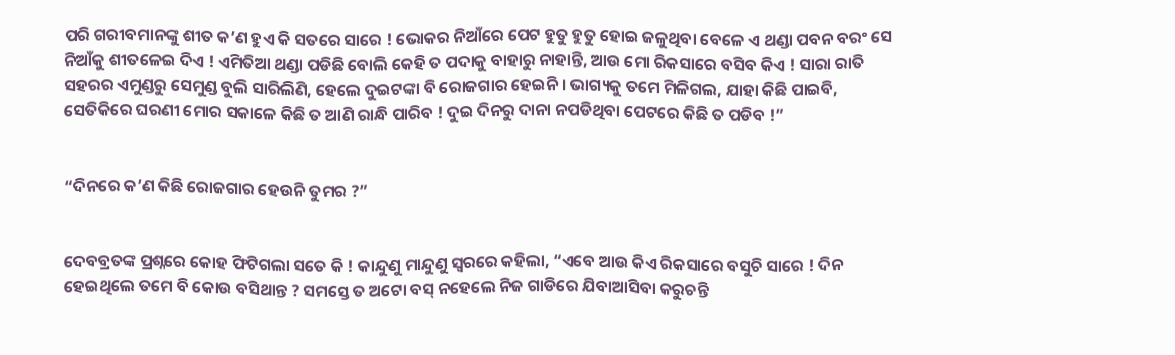ପରି ଗରୀବମାନଙ୍କୁ ଶୀତ କ’ଣ ହୁଏ କି ସତରେ ସାରେ ! ଭୋକର ନିଆଁରେ ପେଟ ହୁତୁ ହୁତୁ ହୋଇ ଜଳୁଥିବା ବେଳେ ଏ ଥଣ୍ଡା ପବନ ବରଂ ସେ ନିଆଁକୁ ଶୀତଳେଇ ଦିଏ ! ଏମିତିଆ ଥଣ୍ଡା ପଡିଛି ବୋଲି କେହି ତ ପଦାକୁ ବାହାରୁ ନାହାନ୍ତି, ଆଉ ମୋ ରିକସାରେ ବସିବ କିଏ ! ସାରା ରାତି ସହରର ଏମୁଣ୍ଡରୁ ସେମୁଣ୍ଡ ବୁଲି ସାରିଲିଣି, ହେଲେ ଦୁଇଟଙ୍କା ବି ରୋଜଗାର ହେଇନି । ଭାଗ୍ୟକୁ ତମେ ମିଳିଗଲ, ଯାହା କିଛି ପାଇବି, ସେତିକିରେ ଘରଣୀ ମୋର ସକାଳେ କିଛି ତ ଆଣି ରାନ୍ଧି ପାରିବ ! ଦୁଇ ଦିନରୁ ଦାନା ନପଡିଥିବା ପେଟରେ କିଛି ତ ପଡିବ !”


“ଦିନରେ କ’ଣ କିଛି ରୋଜଗାର ହେଉନି ତୁମର ?”


ଦେବବ୍ରତଙ୍କ ପ୍ରଶ୍ନରେ କୋହ ଫିଟିଗଲା ସତେ କି ! କାନ୍ଦୁଣୁ ମାନ୍ଦୁଣୁ ସ୍ୱରରେ କହିଲା, “ଏବେ ଆଉ କିଏ ରିକସାରେ ବସୁଚି ସାରେ ! ଦିନ ହେଇଥିଲେ ତମେ ବି କୋଉ ବସିଥାନ୍ତ ? ସମସ୍ତେ ତ ଅଟୋ ବସ୍ ନହେଲେ ନିଜ ଗାଡିରେ ଯିବାଆସିବା କରୁଚନ୍ତି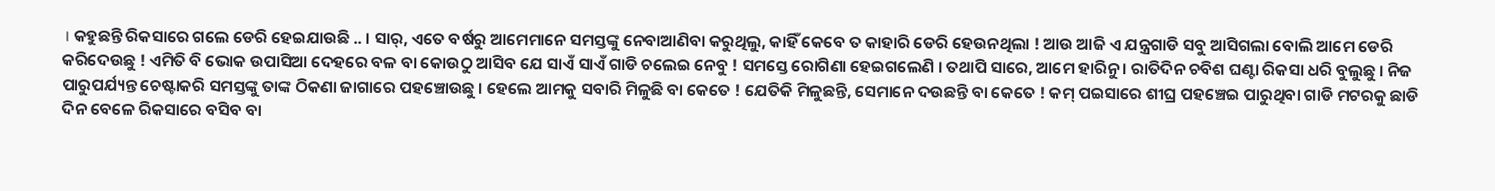। କହୁଛନ୍ତି ରିକସାରେ ଗଲେ ଡେରି ହେଇଯାଉଛି .. । ସାର୍, ଏତେ ବର୍ଷରୁ ଆମେମାନେ ସମସ୍ତଙ୍କୁ ନେବାଆଣିବା କରୁଥିଲୁ, କାହିଁ କେବେ ତ କାହାରି ଡେରି ହେଉନଥିଲା ! ଆଉ ଆଜି ଏ ଯନ୍ତ୍ରଗାଡି ସବୁ ଆସିଗଲା ବୋଲି ଆମେ ଡେରି କରିଦେଉଛୁ ! ଏମିତି ବି ଭୋକ ଉପାସିଆ ଦେହରେ ବଳ ବା କୋଉଠୁ ଆସିବ ଯେ ସାଏଁ ସାଏଁ ଗାଡି ଚଲେଇ ନେବୁ ! ସମସ୍ତେ ରୋଗିଣା ହେଇଗଲେଣି । ତଥାପି ସାରେ, ଆମେ ହାରିନୁ । ରାତିଦିନ ଚବିଶ ଘଣ୍ଟା ରିକସା ଧରି ବୁଲୁଛୁ । ନିଜ ପାରୁପର୍ଯ୍ୟନ୍ତ ଚେଷ୍ଟାକରି ସମସ୍ତଙ୍କୁ ତାଙ୍କ ଠିକଣା ଜାଗାରେ ପହଞ୍ଚୋଉଛୁ । ହେଲେ ଆମକୁ ସବାରି ମିଳୁଛି ବା କେତେ ! ଯେତିକି ମିଳୁଛନ୍ତି, ସେମାନେ ଦଉଛନ୍ତି ବା କେତେ ! କମ୍ ପଇସାରେ ଶୀଘ୍ର ପହଞ୍ଚେଇ ପାରୁଥିବା ଗାଡି ମଟରକୁ ଛାଡି ଦିନ ବେଳେ ରିକସାରେ ବସିବ ବା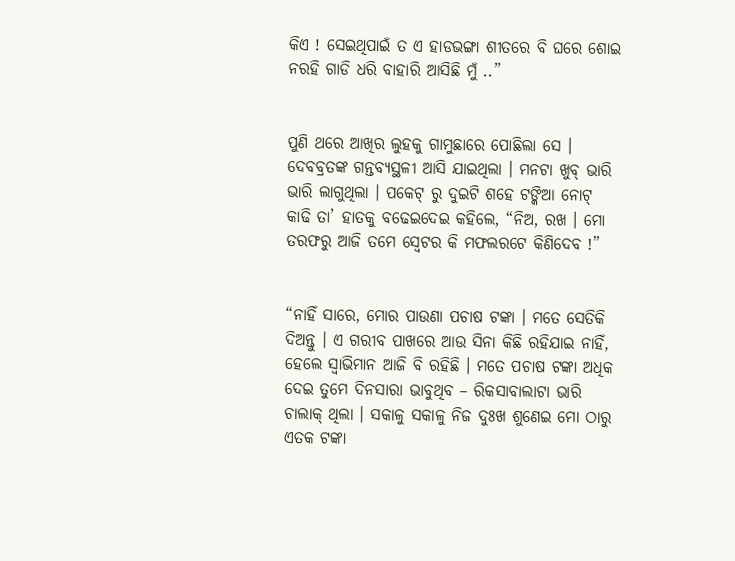କିଏ ! ସେଇଥିପାଇଁ ତ ଏ ହାଡଭଙ୍ଗା ଶୀତରେ ବି ଘରେ ଶୋଇ ନରହି ଗାଡି ଧରି ବାହାରି ଆସିଛି ମୁଁ ..”


ପୁଣି ଥରେ ଆଖିର ଲୁହକୁ ଗାମୁଛାରେ ପୋଛିଲା ସେ । ଦେବବ୍ରତଙ୍କ ଗନ୍ତବ୍ୟସ୍ଥଳୀ ଆସି ଯାଇଥିଲା । ମନଟା ଖୁବ୍ ଭାରି ଭାରି ଲାଗୁଥିଲା । ପକେଟ୍ ରୁ ଦୁଇଟି ଶହେ ଟଙ୍କିଆ ନୋଟ୍ କାଢି ତା’ ହାତକୁ ବଢେଇଦେଇ କହିଲେ, “ନିଅ, ରଖ । ମୋ ତରଫରୁ ଆଜି ତମେ ସ୍ୱେଟର କି ମଫଲରଟେ କିଣିଦେବ !”


“ନାହିଁ ସାରେ, ମୋର ପାଉଣା ପଚାଷ ଟଙ୍କା । ମତେ ସେତିକି ଦିଅନ୍ତୁ । ଏ ଗରୀବ ପାଖରେ ଆଉ ସିନା କିଛି ରହିଯାଇ ନାହିଁ, ହେଲେ ସ୍ୱାଭିମାନ ଆଜି ବି ରହିଛି । ମତେ ପଚାଷ ଟଙ୍କା ଅଧିକ ଦେଇ ତୁମେ ଦିନସାରା ଭାବୁଥିବ – ରିକସାବାଲାଟା ଭାରି ଚାଲାକ୍ ଥିଲା । ସକାଳୁ ସକାଳୁ ନିଜ ଦୁଃଖ ଶୁଣେଇ ମୋ ଠାରୁ ଏତକ ଟଙ୍କା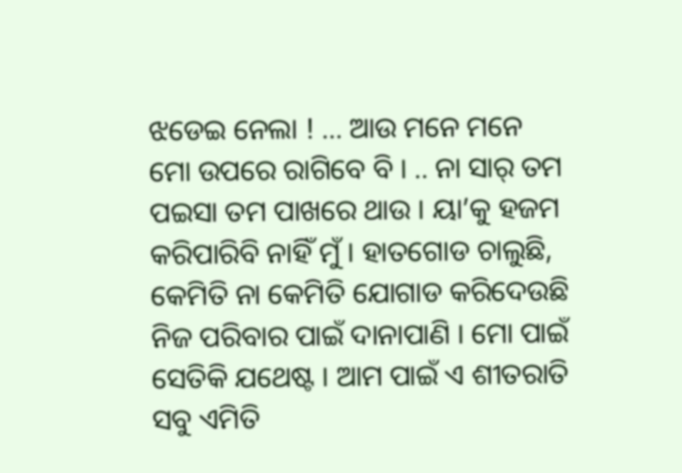ଝଡେଇ ନେଲା ! … ଆଉ ମନେ ମନେ ମୋ ଉପରେ ରାଗିବେ ବି । .. ନା ସାର୍ ତମ ପଇସା ତମ ପାଖରେ ଥାଉ । ୟା’କୁ ହଜମ କରିପାରିବି ନାହିଁ ମୁଁ । ହାତଗୋଡ ଚାଲୁଛି, କେମିତି ନା କେମିତି ଯୋଗାଡ କରିଦେଉଛି ନିଜ ପରିବାର ପାଇଁ ଦାନାପାଣି । ମୋ ପାଇଁ ସେତିକି ଯଥେଷ୍ଟ । ଆମ ପାଇଁ ଏ ଶୀତରାତି ସବୁ ଏମିତି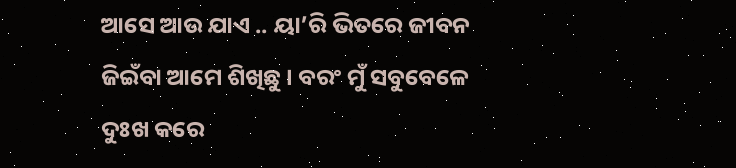ଆସେ ଆଉ ଯାଏ .. ୟା’ରି ଭିତରେ ଜୀବନ ଜିଇଁବା ଆମେ ଶିଖିଛୁ । ବରଂ ମୁଁ ସବୁବେଳେ ଦୁଃଖ କରେ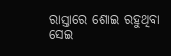ରାସ୍ତାରେ ଶୋଇ ରହୁଥିବା ସେଇ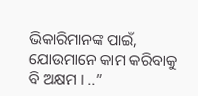ଭିକାରିମାନଙ୍କ ପାଇଁ, ଯୋଉମାନେ କାମ କରିବାକୁ ବି ଅକ୍ଷମ । ..”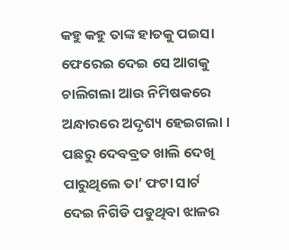କହୁ କହୁ ତାଙ୍କ ହାତକୁ ପଇସା ଫେରେଇ ଦେଇ ସେ ଆଗକୁ ଚାଲିଗଲା ଆଉ ନିମିଷକରେ ଅନ୍ଧାରରେ ଅଦୃଶ୍ୟ ହେଇଗଲା । ପଛରୁ ଦେବବ୍ରତ ଖାଲି ଦେଖି ପାରୁଥିଲେ ତା’ ଫଟା ସାର୍ଟ ଦେଇ ନିଗିଡି ପଡୁଥିବା ଝାଳର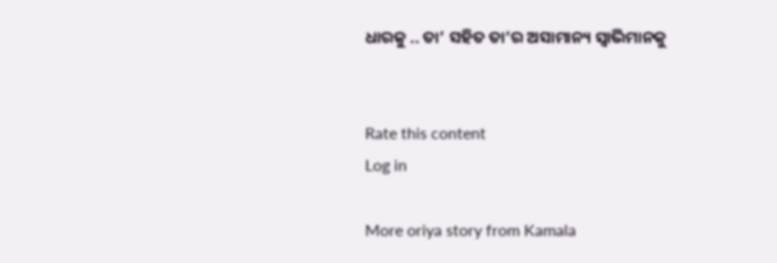ଧାରକୁ .. ତା’ ସହିତ ତା’ର ଅସାମାନ୍ୟ ସ୍ୱାଭିମାନକୁ


Rate this content
Log in

More oriya story from Kamala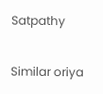Satpathy

Similar oriya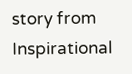story from Inspirational